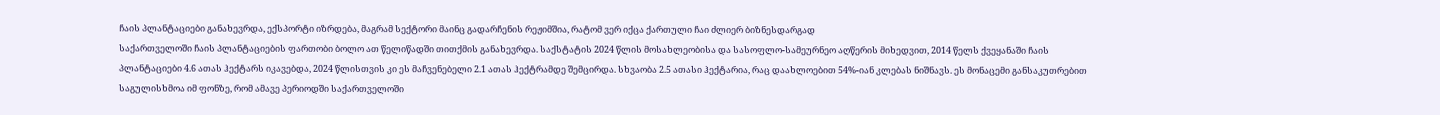ჩაის პლანტაციები განახევრდა, ექსპორტი იზრდება, მაგრამ სექტორი მაინც გადარჩენის რეჟიმშია, რატომ ვერ იქცა ქართული ჩაი ძლიერ ბიზნესდარგად
საქართველოში ჩაის პლანტაციების ფართობი ბოლო ათ წელიწადში თითქმის განახევრდა. საქსტატის 2024 წლის მოსახლეობისა და სასოფლო-სამეურნეო აღწერის მიხედვით, 2014 წელს ქვეყანაში ჩაის პლანტაციები 4.6 ათას ჰექტარს იკავებდა, 2024 წლისთვის კი ეს მაჩვენებელი 2.1 ათას ჰექტრამდე შემცირდა. სხვაობა 2.5 ათასი ჰექტარია, რაც დაახლოებით 54%-იან კლებას ნიშნავს. ეს მონაცემი განსაკუთრებით საგულისხმოა იმ ფონზე, რომ ამავე პერიოდში საქართველოში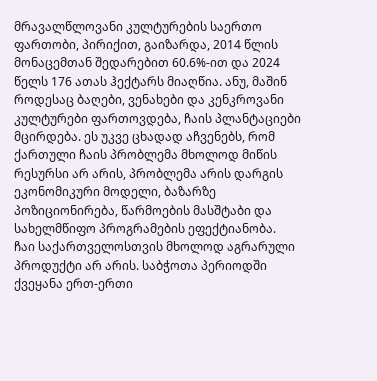მრავალწლოვანი კულტურების საერთო ფართობი, პირიქით, გაიზარდა, 2014 წლის მონაცემთან შედარებით 60.6%-ით და 2024 წელს 176 ათას ჰექტარს მიაღწია. ანუ, მაშინ როდესაც ბაღები, ვენახები და კენკროვანი კულტურები ფართოვდება, ჩაის პლანტაციები მცირდება. ეს უკვე ცხადად აჩვენებს, რომ ქართული ჩაის პრობლემა მხოლოდ მიწის რესურსი არ არის, პრობლემა არის დარგის ეკონომიკური მოდელი, ბაზარზე პოზიციონირება, წარმოების მასშტაბი და სახელმწიფო პროგრამების ეფექტიანობა.
ჩაი საქართველოსთვის მხოლოდ აგრარული პროდუქტი არ არის. საბჭოთა პერიოდში ქვეყანა ერთ-ერთი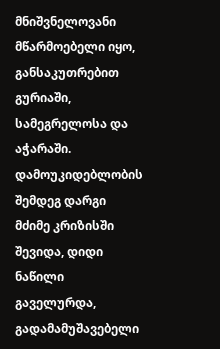მნიშვნელოვანი მწარმოებელი იყო, განსაკუთრებით გურიაში, სამეგრელოსა და აჭარაში. დამოუკიდებლობის შემდეგ დარგი მძიმე კრიზისში შევიდა, დიდი ნაწილი გაველურდა, გადამამუშავებელი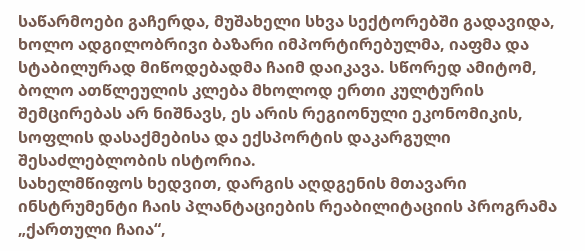საწარმოები გაჩერდა, მუშახელი სხვა სექტორებში გადავიდა, ხოლო ადგილობრივი ბაზარი იმპორტირებულმა, იაფმა და სტაბილურად მიწოდებადმა ჩაიმ დაიკავა. სწორედ ამიტომ, ბოლო ათწლეულის კლება მხოლოდ ერთი კულტურის შემცირებას არ ნიშნავს, ეს არის რეგიონული ეკონომიკის, სოფლის დასაქმებისა და ექსპორტის დაკარგული შესაძლებლობის ისტორია.
სახელმწიფოს ხედვით, დარგის აღდგენის მთავარი ინსტრუმენტი ჩაის პლანტაციების რეაბილიტაციის პროგრამა „ქართული ჩაია“,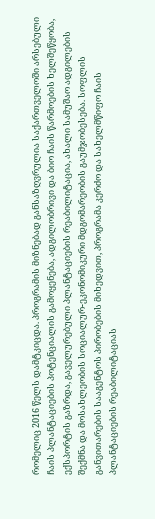რომელიც 2016 წელს დამტკიცდა. პროგრამის მიზნებად განსაზღვრულია საქართველოში არსებული ჩაის პლანტაციების პოტენციალის გამოყენება, ადგილობრივი და ბიო ჩაის წარმოების ხელშეწყობა, ექსპორტის გაზრდა, გაველურებული პლანტაციების რეაბილიტაცია, ახალი სამუშაო ადგილების შექმნა და მოსახლეობის სოციალურ-ეკონომიკური მდგომარეობის გაუმჯობესება. სოფლის განვითარების სააგენტოს პირობების მიხედვით, პროგრამა კერძო და სახელმწიფო ჩაის პლანტაციების რეაბილიტაციას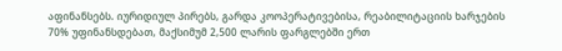აფინანსებს. იურიდიულ პირებს, გარდა კოოპერატივებისა, რეაბილიტაციის ხარჯების 70% უფინანსდებათ, მაქსიმუმ 2,500 ლარის ფარგლებში ერთ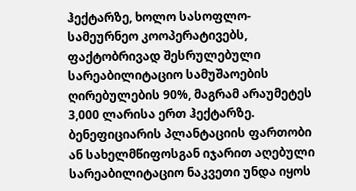ჰექტარზე, ხოლო სასოფლო-სამეურნეო კოოპერატივებს, ფაქტობრივად შესრულებული სარეაბილიტაციო სამუშაოების ღირებულების 90%, მაგრამ არაუმეტეს 3,000 ლარისა ერთ ჰექტარზე. ბენეფიციარის პლანტაციის ფართობი ან სახელმწიფოსგან იჯარით აღებული სარეაბილიტაციო ნაკვეთი უნდა იყოს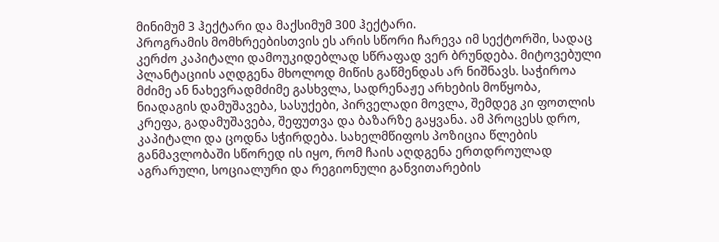მინიმუმ 3 ჰექტარი და მაქსიმუმ 300 ჰექტარი.
პროგრამის მომხრეებისთვის ეს არის სწორი ჩარევა იმ სექტორში, სადაც კერძო კაპიტალი დამოუკიდებლად სწრაფად ვერ ბრუნდება. მიტოვებული პლანტაციის აღდგენა მხოლოდ მიწის გაწმენდას არ ნიშნავს. საჭიროა მძიმე ან ნახევრადმძიმე გასხვლა, სადრენაჟე არხების მოწყობა, ნიადაგის დამუშავება, სასუქები, პირველადი მოვლა, შემდეგ კი ფოთლის კრეფა, გადამუშავება, შეფუთვა და ბაზარზე გაყვანა. ამ პროცესს დრო, კაპიტალი და ცოდნა სჭირდება. სახელმწიფოს პოზიცია წლების განმავლობაში სწორედ ის იყო, რომ ჩაის აღდგენა ერთდროულად აგრარული, სოციალური და რეგიონული განვითარების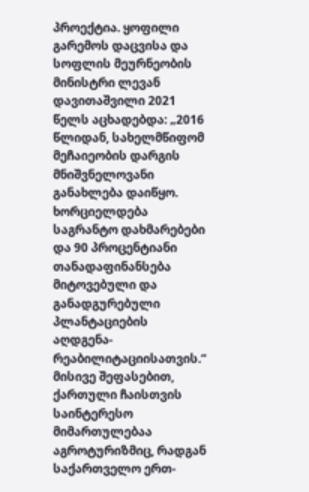პროექტია. ყოფილი გარემოს დაცვისა და სოფლის მეურნეობის მინისტრი ლევან დავითაშვილი 2021 წელს აცხადებდა: „2016 წლიდან, სახელმწიფომ მეჩაიეობის დარგის მნიშვნელოვანი განახლება დაიწყო. ხორციელდება საგრანტო დახმარებები და 90 პროცენტიანი თანადაფინანსება მიტოვებული და განადგურებული პლანტაციების აღდგენა-რეაბილიტაციისათვის.“ მისივე შეფასებით, ქართული ჩაისთვის საინტერესო მიმართულებაა აგროტურიზმიც, რადგან საქართველო ერთ-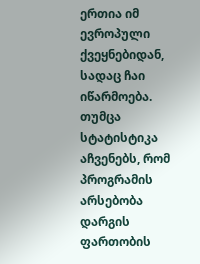ერთია იმ ევროპული ქვეყნებიდან, სადაც ჩაი იწარმოება.
თუმცა სტატისტიკა აჩვენებს, რომ პროგრამის არსებობა დარგის ფართობის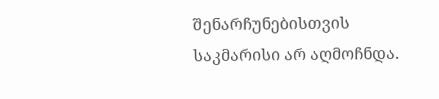შენარჩუნებისთვის საკმარისი არ აღმოჩნდა.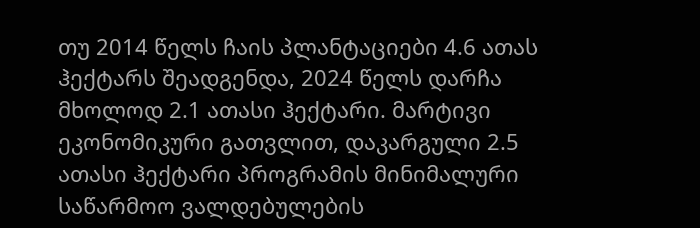თუ 2014 წელს ჩაის პლანტაციები 4.6 ათას ჰექტარს შეადგენდა, 2024 წელს დარჩა მხოლოდ 2.1 ათასი ჰექტარი. მარტივი ეკონომიკური გათვლით, დაკარგული 2.5 ათასი ჰექტარი პროგრამის მინიმალური საწარმოო ვალდებულების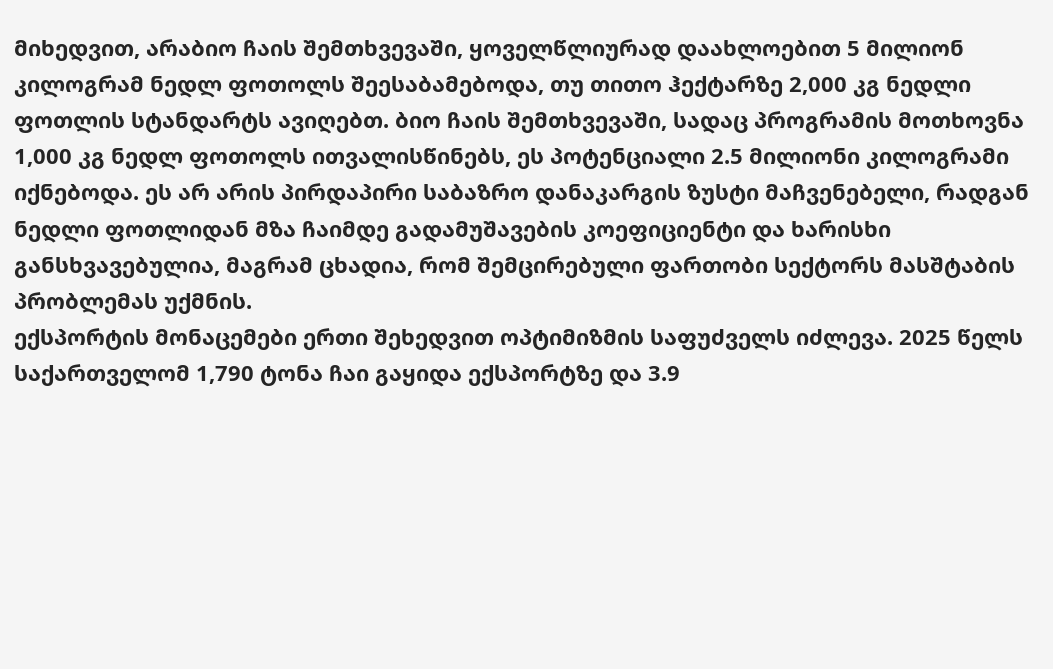მიხედვით, არაბიო ჩაის შემთხვევაში, ყოველწლიურად დაახლოებით 5 მილიონ კილოგრამ ნედლ ფოთოლს შეესაბამებოდა, თუ თითო ჰექტარზე 2,000 კგ ნედლი ფოთლის სტანდარტს ავიღებთ. ბიო ჩაის შემთხვევაში, სადაც პროგრამის მოთხოვნა 1,000 კგ ნედლ ფოთოლს ითვალისწინებს, ეს პოტენციალი 2.5 მილიონი კილოგრამი იქნებოდა. ეს არ არის პირდაპირი საბაზრო დანაკარგის ზუსტი მაჩვენებელი, რადგან ნედლი ფოთლიდან მზა ჩაიმდე გადამუშავების კოეფიციენტი და ხარისხი განსხვავებულია, მაგრამ ცხადია, რომ შემცირებული ფართობი სექტორს მასშტაბის პრობლემას უქმნის.
ექსპორტის მონაცემები ერთი შეხედვით ოპტიმიზმის საფუძველს იძლევა. 2025 წელს საქართველომ 1,790 ტონა ჩაი გაყიდა ექსპორტზე და 3.9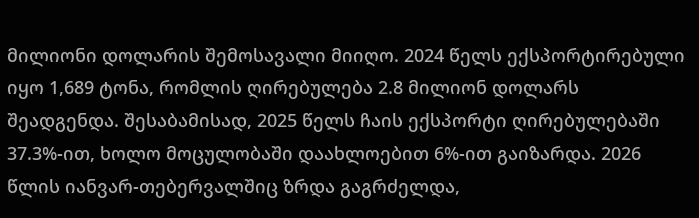მილიონი დოლარის შემოსავალი მიიღო. 2024 წელს ექსპორტირებული იყო 1,689 ტონა, რომლის ღირებულება 2.8 მილიონ დოლარს შეადგენდა. შესაბამისად, 2025 წელს ჩაის ექსპორტი ღირებულებაში 37.3%-ით, ხოლო მოცულობაში დაახლოებით 6%-ით გაიზარდა. 2026 წლის იანვარ-თებერვალშიც ზრდა გაგრძელდა,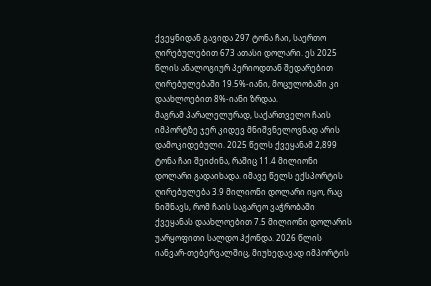ქვეყნიდან გავიდა 297 ტონა ჩაი, საერთო ღირებულებით 673 ათასი დოლარი. ეს 2025 წლის ანალოგიურ პერიოდთან შედარებით ღირებულებაში 19.5%-იანი, მოცულობაში კი დაახლოებით 8%-იანი ზრდაა.
მაგრამ პარალელურად, საქართველო ჩაის იმპორტზე ჯერ კიდევ მნიშვნელოვნად არის დამოკიდებული. 2025 წელს ქვეყანამ 2,899 ტონა ჩაი შეიძინა, რაშიც 11.4 მილიონი დოლარი გადაიხადა. იმავე წელს ექსპორტის ღირებულება 3.9 მილიონი დოლარი იყო, რაც ნიშნავს, რომ ჩაის საგარეო ვაჭრობაში ქვეყანას დაახლოებით 7.5 მილიონი დოლარის უარყოფითი სალდო ჰქონდა. 2026 წლის იანვარ-თებერვალშიც, მიუხედავად იმპორტის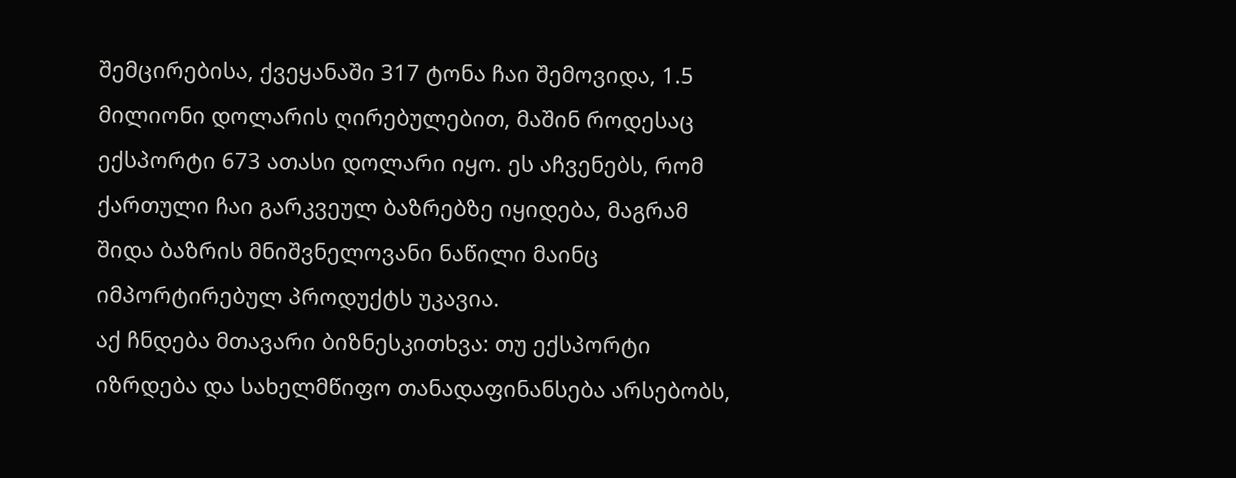შემცირებისა, ქვეყანაში 317 ტონა ჩაი შემოვიდა, 1.5 მილიონი დოლარის ღირებულებით, მაშინ როდესაც ექსპორტი 673 ათასი დოლარი იყო. ეს აჩვენებს, რომ ქართული ჩაი გარკვეულ ბაზრებზე იყიდება, მაგრამ შიდა ბაზრის მნიშვნელოვანი ნაწილი მაინც იმპორტირებულ პროდუქტს უკავია.
აქ ჩნდება მთავარი ბიზნესკითხვა: თუ ექსპორტი იზრდება და სახელმწიფო თანადაფინანსება არსებობს,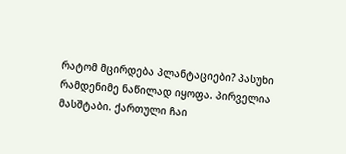რატომ მცირდება პლანტაციები? პასუხი რამდენიმე ნაწილად იყოფა. პირველია მასშტაბი. ქართული ჩაი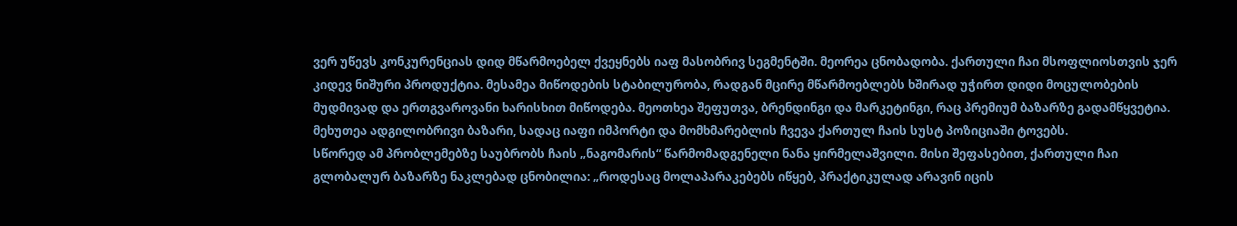ვერ უწევს კონკურენციას დიდ მწარმოებელ ქვეყნებს იაფ მასობრივ სეგმენტში. მეორეა ცნობადობა. ქართული ჩაი მსოფლიოსთვის ჯერ კიდევ ნიშური პროდუქტია. მესამეა მიწოდების სტაბილურობა, რადგან მცირე მწარმოებლებს ხშირად უჭირთ დიდი მოცულობების მუდმივად და ერთგვაროვანი ხარისხით მიწოდება. მეოთხეა შეფუთვა, ბრენდინგი და მარკეტინგი, რაც პრემიუმ ბაზარზე გადამწყვეტია. მეხუთეა ადგილობრივი ბაზარი, სადაც იაფი იმპორტი და მომხმარებლის ჩვევა ქართულ ჩაის სუსტ პოზიციაში ტოვებს.
სწორედ ამ პრობლემებზე საუბრობს ჩაის „ნაგომარის“ წარმომადგენელი ნანა ყირმელაშვილი. მისი შეფასებით, ქართული ჩაი გლობალურ ბაზარზე ნაკლებად ცნობილია: „როდესაც მოლაპარაკებებს იწყებ, პრაქტიკულად არავინ იცის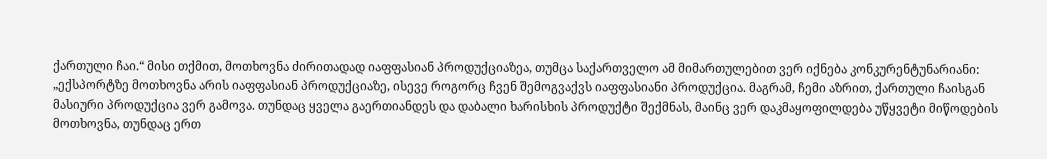ქართული ჩაი.“ მისი თქმით, მოთხოვნა ძირითადად იაფფასიან პროდუქციაზეა, თუმცა საქართველო ამ მიმართულებით ვერ იქნება კონკურენტუნარიანი: „ექსპორტზე მოთხოვნა არის იაფფასიან პროდუქციაზე, ისევე როგორც ჩვენ შემოგვაქვს იაფფასიანი პროდუქცია. მაგრამ, ჩემი აზრით, ქართული ჩაისგან მასიური პროდუქცია ვერ გამოვა. თუნდაც ყველა გაერთიანდეს და დაბალი ხარისხის პროდუქტი შექმნას, მაინც ვერ დაკმაყოფილდება უწყვეტი მიწოდების მოთხოვნა, თუნდაც ერთ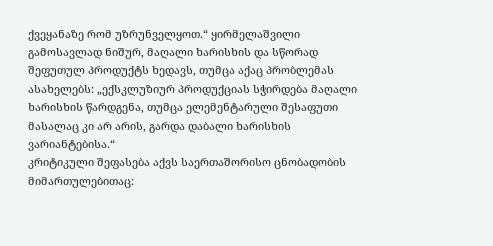ქვეყანაზე რომ უზრუნველყოთ.“ ყირმელაშვილი გამოსავლად ნიშურ, მაღალი ხარისხის და სწორად შეფუთულ პროდუქტს ხედავს, თუმცა აქაც პრობლემას ასახელებს: „ექსკლუზიურ პროდუქციას სჭირდება მაღალი ხარისხის წარდგენა, თუმცა ელემენტარული შესაფუთი მასალაც კი არ არის, გარდა დაბალი ხარისხის ვარიანტებისა.“
კრიტიკული შეფასება აქვს საერთაშორისო ცნობადობის მიმართულებითაც: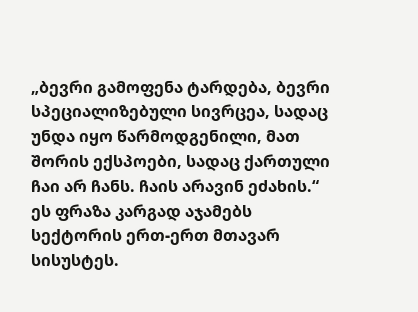„ბევრი გამოფენა ტარდება, ბევრი სპეციალიზებული სივრცეა, სადაც უნდა იყო წარმოდგენილი, მათ შორის ექსპოები, სადაც ქართული ჩაი არ ჩანს. ჩაის არავინ ეძახის.“ ეს ფრაზა კარგად აჯამებს სექტორის ერთ-ერთ მთავარ სისუსტეს.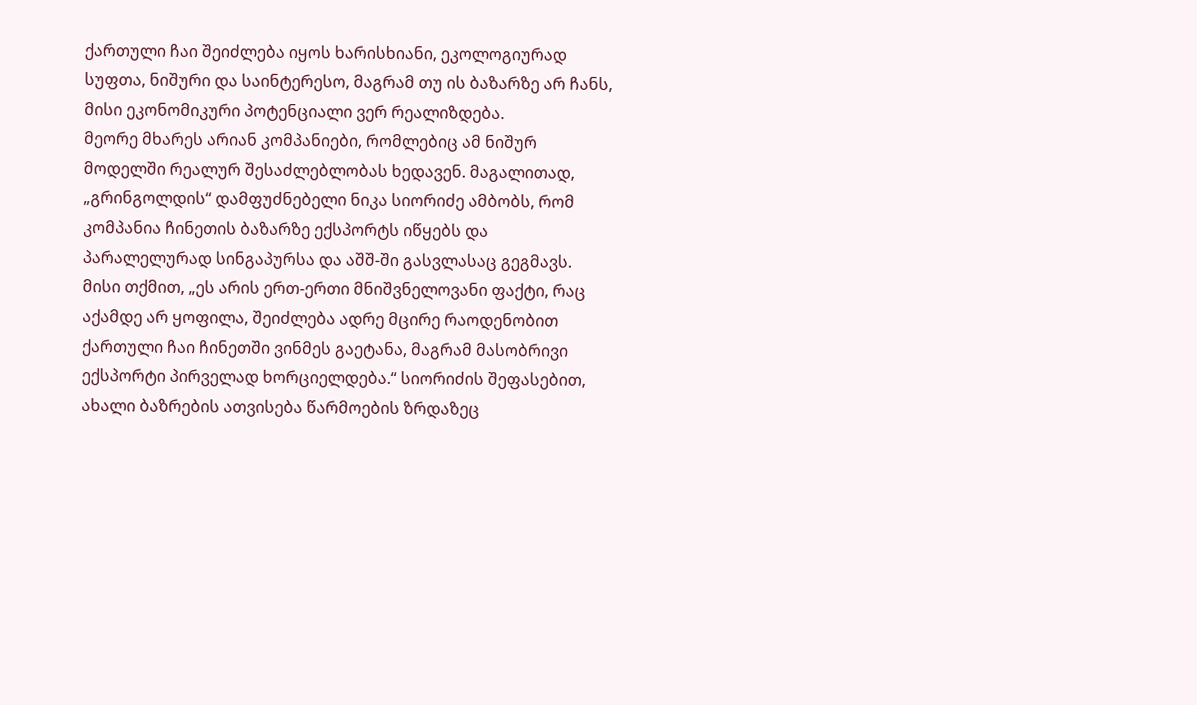ქართული ჩაი შეიძლება იყოს ხარისხიანი, ეკოლოგიურად სუფთა, ნიშური და საინტერესო, მაგრამ თუ ის ბაზარზე არ ჩანს, მისი ეკონომიკური პოტენციალი ვერ რეალიზდება.
მეორე მხარეს არიან კომპანიები, რომლებიც ამ ნიშურ მოდელში რეალურ შესაძლებლობას ხედავენ. მაგალითად, „გრინგოლდის“ დამფუძნებელი ნიკა სიორიძე ამბობს, რომ კომპანია ჩინეთის ბაზარზე ექსპორტს იწყებს და პარალელურად სინგაპურსა და აშშ-ში გასვლასაც გეგმავს. მისი თქმით, „ეს არის ერთ-ერთი მნიშვნელოვანი ფაქტი, რაც აქამდე არ ყოფილა, შეიძლება ადრე მცირე რაოდენობით ქართული ჩაი ჩინეთში ვინმეს გაეტანა, მაგრამ მასობრივი ექსპორტი პირველად ხორციელდება.“ სიორიძის შეფასებით, ახალი ბაზრების ათვისება წარმოების ზრდაზეც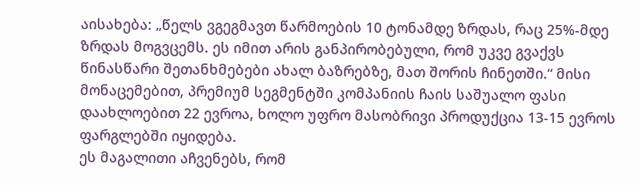აისახება: „წელს ვგეგმავთ წარმოების 10 ტონამდე ზრდას, რაც 25%-მდე ზრდას მოგვცემს. ეს იმით არის განპირობებული, რომ უკვე გვაქვს წინასწარი შეთანხმებები ახალ ბაზრებზე, მათ შორის ჩინეთში.“ მისი მონაცემებით, პრემიუმ სეგმენტში კომპანიის ჩაის საშუალო ფასი დაახლოებით 22 ევროა, ხოლო უფრო მასობრივი პროდუქცია 13-15 ევროს ფარგლებში იყიდება.
ეს მაგალითი აჩვენებს, რომ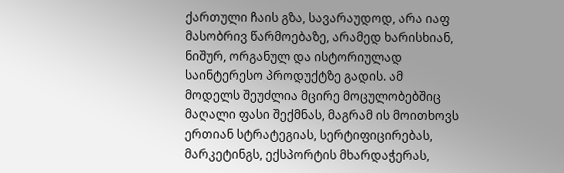ქართული ჩაის გზა, სავარაუდოდ, არა იაფ მასობრივ წარმოებაზე, არამედ ხარისხიან, ნიშურ, ორგანულ და ისტორიულად საინტერესო პროდუქტზე გადის. ამ მოდელს შეუძლია მცირე მოცულობებშიც მაღალი ფასი შექმნას, მაგრამ ის მოითხოვს ერთიან სტრატეგიას, სერტიფიცირებას, მარკეტინგს, ექსპორტის მხარდაჭერას,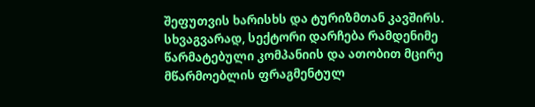შეფუთვის ხარისხს და ტურიზმთან კავშირს. სხვაგვარად, სექტორი დარჩება რამდენიმე წარმატებული კომპანიის და ათობით მცირე მწარმოებლის ფრაგმენტულ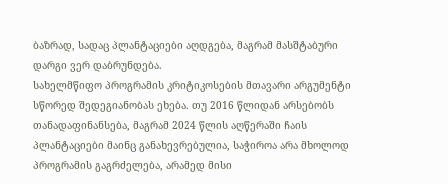ბაზრად, სადაც პლანტაციები აღდგება, მაგრამ მასშტაბური დარგი ვერ დაბრუნდება.
სახელმწიფო პროგრამის კრიტიკოსების მთავარი არგუმენტი სწორედ შედეგიანობას ეხება. თუ 2016 წლიდან არსებობს თანადაფინანსება, მაგრამ 2024 წლის აღწერაში ჩაის პლანტაციები მაინც განახევრებულია, საჭიროა არა მხოლოდ პროგრამის გაგრძელება, არამედ მისი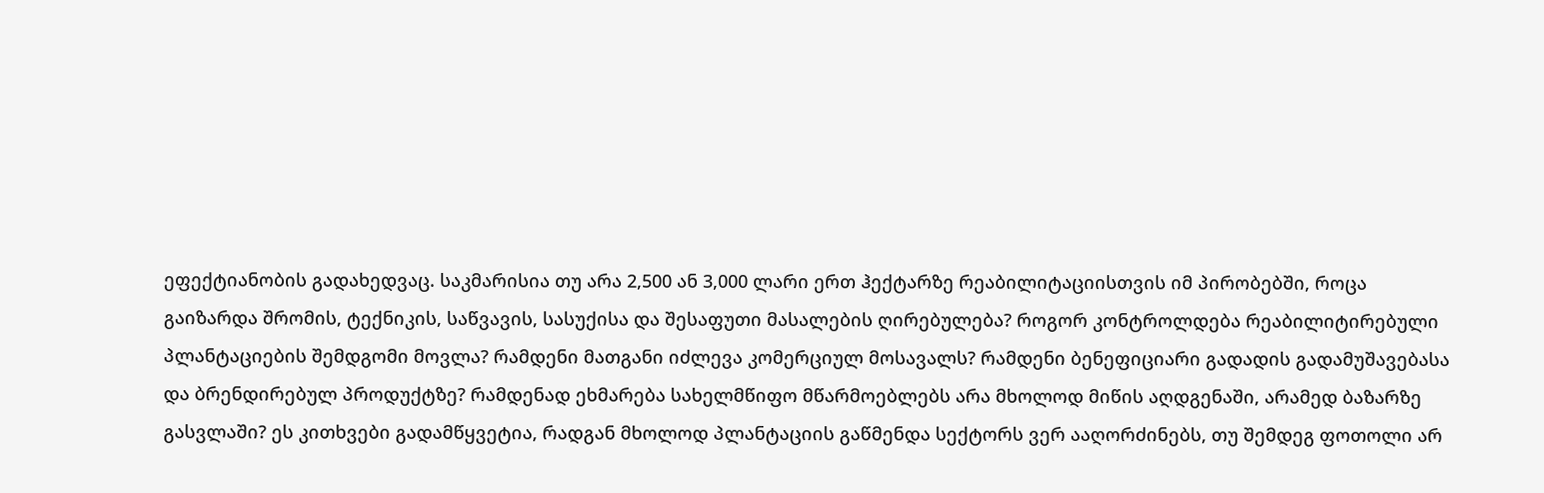ეფექტიანობის გადახედვაც. საკმარისია თუ არა 2,500 ან 3,000 ლარი ერთ ჰექტარზე რეაბილიტაციისთვის იმ პირობებში, როცა გაიზარდა შრომის, ტექნიკის, საწვავის, სასუქისა და შესაფუთი მასალების ღირებულება? როგორ კონტროლდება რეაბილიტირებული პლანტაციების შემდგომი მოვლა? რამდენი მათგანი იძლევა კომერციულ მოსავალს? რამდენი ბენეფიციარი გადადის გადამუშავებასა და ბრენდირებულ პროდუქტზე? რამდენად ეხმარება სახელმწიფო მწარმოებლებს არა მხოლოდ მიწის აღდგენაში, არამედ ბაზარზე გასვლაში? ეს კითხვები გადამწყვეტია, რადგან მხოლოდ პლანტაციის გაწმენდა სექტორს ვერ ააღორძინებს, თუ შემდეგ ფოთოლი არ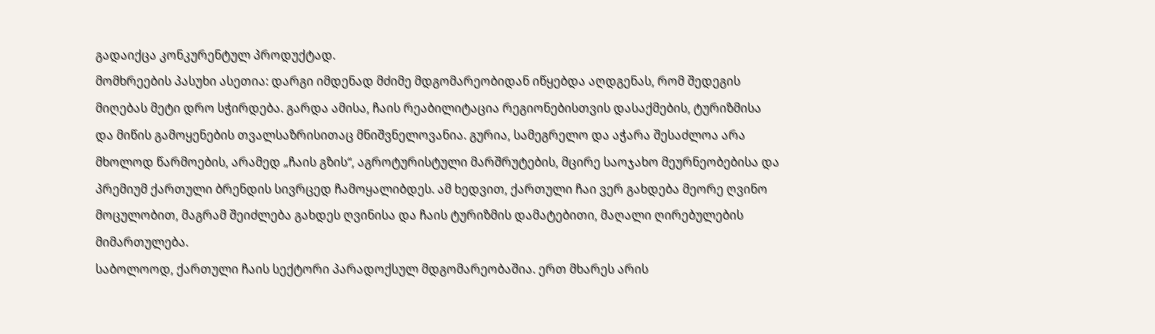გადაიქცა კონკურენტულ პროდუქტად.
მომხრეების პასუხი ასეთია: დარგი იმდენად მძიმე მდგომარეობიდან იწყებდა აღდგენას, რომ შედეგის მიღებას მეტი დრო სჭირდება. გარდა ამისა, ჩაის რეაბილიტაცია რეგიონებისთვის დასაქმების, ტურიზმისა და მიწის გამოყენების თვალსაზრისითაც მნიშვნელოვანია. გურია, სამეგრელო და აჭარა შესაძლოა არა მხოლოდ წარმოების, არამედ „ჩაის გზის“, აგროტურისტული მარშრუტების, მცირე საოჯახო მეურნეობებისა და პრემიუმ ქართული ბრენდის სივრცედ ჩამოყალიბდეს. ამ ხედვით, ქართული ჩაი ვერ გახდება მეორე ღვინო მოცულობით, მაგრამ შეიძლება გახდეს ღვინისა და ჩაის ტურიზმის დამატებითი, მაღალი ღირებულების მიმართულება.
საბოლოოდ, ქართული ჩაის სექტორი პარადოქსულ მდგომარეობაშია. ერთ მხარეს არის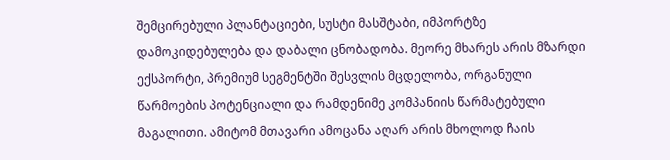შემცირებული პლანტაციები, სუსტი მასშტაბი, იმპორტზე დამოკიდებულება და დაბალი ცნობადობა. მეორე მხარეს არის მზარდი ექსპორტი, პრემიუმ სეგმენტში შესვლის მცდელობა, ორგანული წარმოების პოტენციალი და რამდენიმე კომპანიის წარმატებული მაგალითი. ამიტომ მთავარი ამოცანა აღარ არის მხოლოდ ჩაის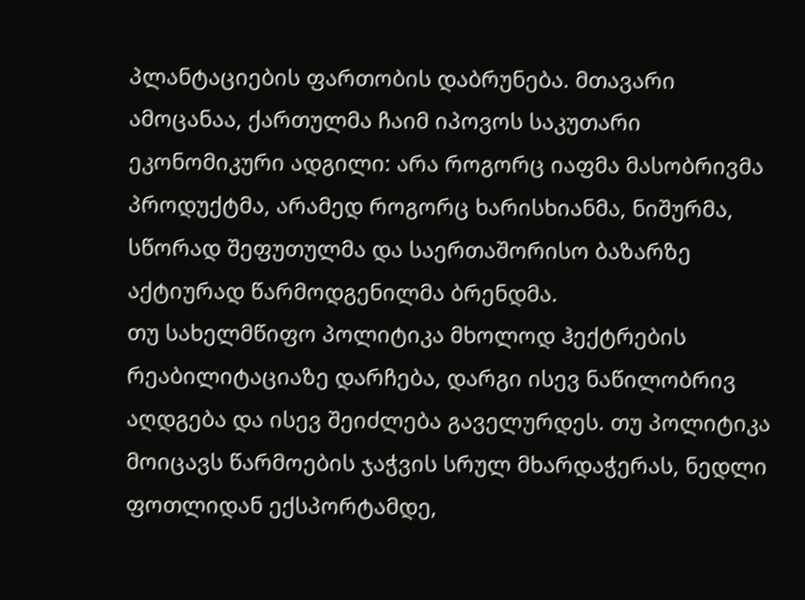პლანტაციების ფართობის დაბრუნება. მთავარი ამოცანაა, ქართულმა ჩაიმ იპოვოს საკუთარი ეკონომიკური ადგილი: არა როგორც იაფმა მასობრივმა პროდუქტმა, არამედ როგორც ხარისხიანმა, ნიშურმა, სწორად შეფუთულმა და საერთაშორისო ბაზარზე აქტიურად წარმოდგენილმა ბრენდმა.
თუ სახელმწიფო პოლიტიკა მხოლოდ ჰექტრების რეაბილიტაციაზე დარჩება, დარგი ისევ ნაწილობრივ აღდგება და ისევ შეიძლება გაველურდეს. თუ პოლიტიკა მოიცავს წარმოების ჯაჭვის სრულ მხარდაჭერას, ნედლი ფოთლიდან ექსპორტამდე,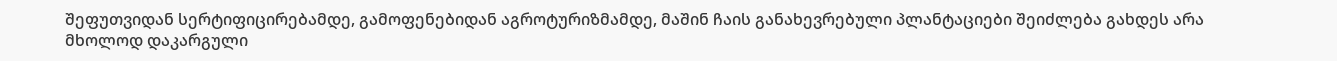შეფუთვიდან სერტიფიცირებამდე, გამოფენებიდან აგროტურიზმამდე, მაშინ ჩაის განახევრებული პლანტაციები შეიძლება გახდეს არა მხოლოდ დაკარგული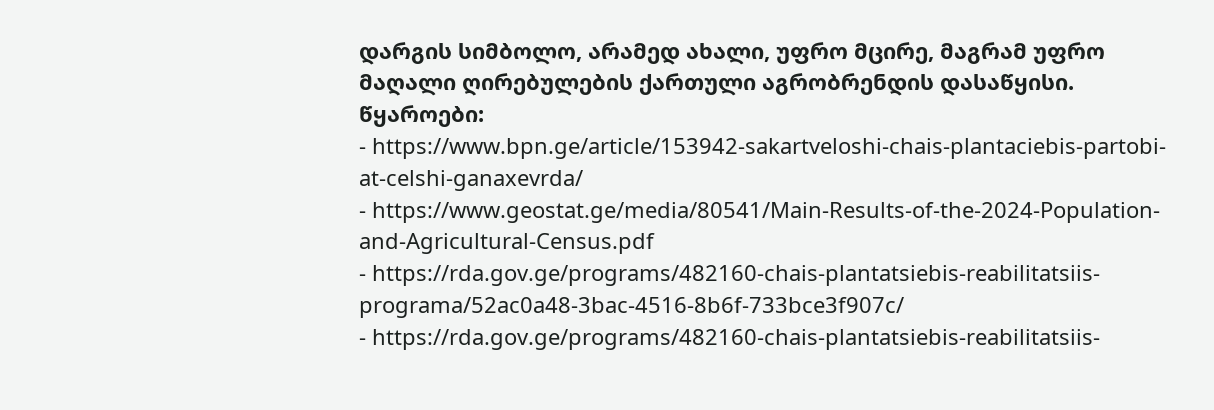დარგის სიმბოლო, არამედ ახალი, უფრო მცირე, მაგრამ უფრო მაღალი ღირებულების ქართული აგრობრენდის დასაწყისი.
წყაროები:
- https://www.bpn.ge/article/153942-sakartveloshi-chais-plantaciebis-partobi-at-celshi-ganaxevrda/
- https://www.geostat.ge/media/80541/Main-Results-of-the-2024-Population-and-Agricultural-Census.pdf
- https://rda.gov.ge/programs/482160-chais-plantatsiebis-reabilitatsiis-programa/52ac0a48-3bac-4516-8b6f-733bce3f907c/
- https://rda.gov.ge/programs/482160-chais-plantatsiebis-reabilitatsiis-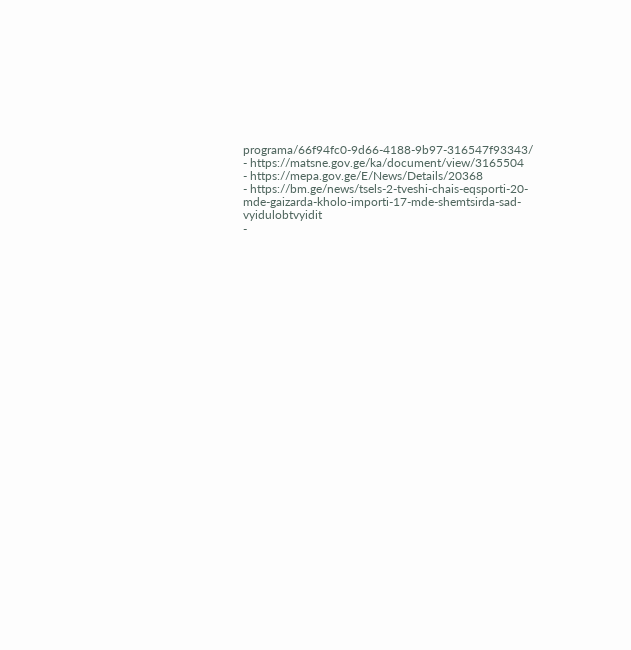programa/66f94fc0-9d66-4188-9b97-316547f93343/
- https://matsne.gov.ge/ka/document/view/3165504
- https://mepa.gov.ge/E/News/Details/20368
- https://bm.ge/news/tsels-2-tveshi-chais-eqsporti-20-mde-gaizarda-kholo-importi-17-mde-shemtsirda-sad-vyidulobtvyidit
-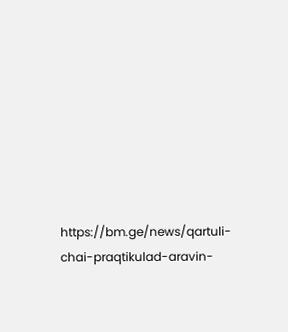https://bm.ge/news/qartuli-chai-praqtikulad-aravin-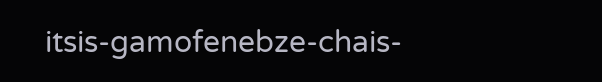itsis-gamofenebze-chais-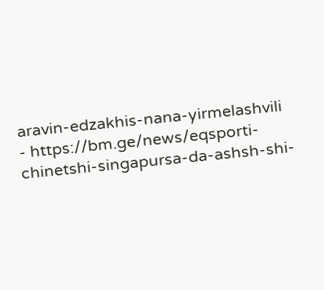aravin-edzakhis-nana-yirmelashvili
- https://bm.ge/news/eqsporti-chinetshi-singapursa-da-ashsh-shi-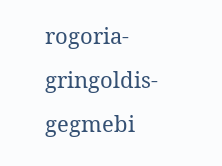rogoria-gringoldis-gegmebi